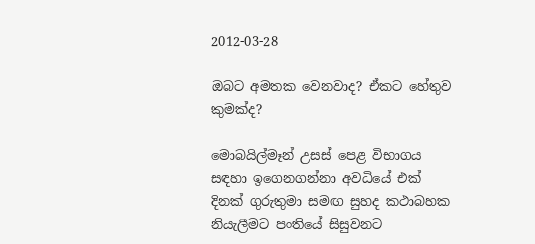2012-03-28

ඔබට අමතක වෙනවාද? ඒකට හේතුව කුමක්ද?

මොබයිල්මෑන් උසස් පෙළ විභාගය සඳහා ඉගෙනගන්නා අවධියේ එක් දිනක් ගුරුතුමා සමඟ සුහද කථාබහක නියැලීමට පංතියේ සිසුවනට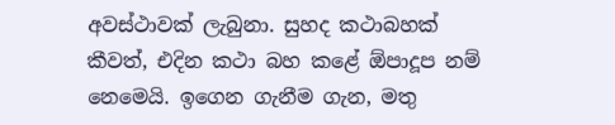අවස්ථාවක් ලැබුනා. සුහද කථාබහක් කීවත්, එදින කථා බහ කළේ ඕපාදූප නම් නෙමෙයි. ඉගෙන ගැනීම ගැන, මතු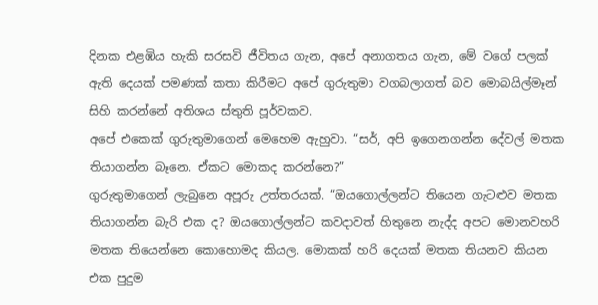දිනක එළඹිය හැකි සරසවි ජීවිතය ගැන, අපේ අනාගතය ගැන, මේ වගේ පලක් ඇති දෙයක් පමණක් කතා කිරීමට අපේ ගුරුතුමා වගබලාගත් බව මොබයිල්මෑන් සිහි කරන්නේ අතිශය ස්තුති පූර්වකව.
අපේ එකෙක් ගුරුතුමාගෙන් මෙහෙම ඇහුවා. “සර්, අපි ඉගෙනගන්න දේවල් මතක තියාගන්න බෑනෙ. ඒකට මොකද කරන්නෙ?”
ගුරුතුමාගෙන් ලැබුනෙ අපූරු උත්තරයක්. “ඔයගොල්ලන්ට තියෙන ගැටළුව මතක තියාගන්න බැරි එක ද? ඔයගොල්ලන්ට කවදාවත් හිතුනෙ නැද්ද අපට මොනවහරි මතක තියෙන්නෙ කොහොමද කියල. මොකක් හරි දෙයක් මතක තියනව කියන එක පුදුම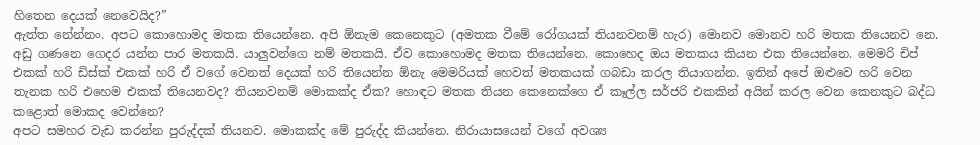හිතෙන දෙයක් නෙවෙයිද?”
ඇත්ත නේන්නං. අපට කොහොමද මතක තියෙන්නෙ. අපි ඕනැම කෙනෙකුට (අමතක වීමේ රෝගයක් තියනවනම් හැර) මොනව‍ මොනව හරි මතක තියෙනව නෙ. අඩු ගණනෙ ගෙදර යන්න පාර මතකයි. යාලුවන්ගෙ නම් මතකයි. ඒව කොහොමද මතක තියෙන්නෙ. කොහෙද ඔය මතකය කියන එක තියෙන්නෙ. මෙමරි චිප් එකක් හරි ඩිස්ක් එකක් හරි ඒ වගේ වෙනත් දෙයක් හරි තියෙන්න ඕනැ මෙමරියක් හෙවත් මතකයක් ගබඩා කරල තියාගන්න. ඉතින් අපේ ඔළුවෙ හරි වෙන තැනක හරි එහෙම එකක් තියෙනවද? තියනවනම් මොකක්ද ඒක? හොඳට මතක තියන කෙනෙක්ගෙ ඒ කෑල්ල සර්ජරි එකකින් අයින් කරල වෙන කෙනකුට බද්ධ කළොත් මොකද වෙන්නෙ?
අපට සමහර වැඩ කරන්න පුරුද්දක් තියනව. මොකක්ද මේ පුරුද්ද කියන්නෙ. නිරායාසයෙන් වගේ අවශ්‍ය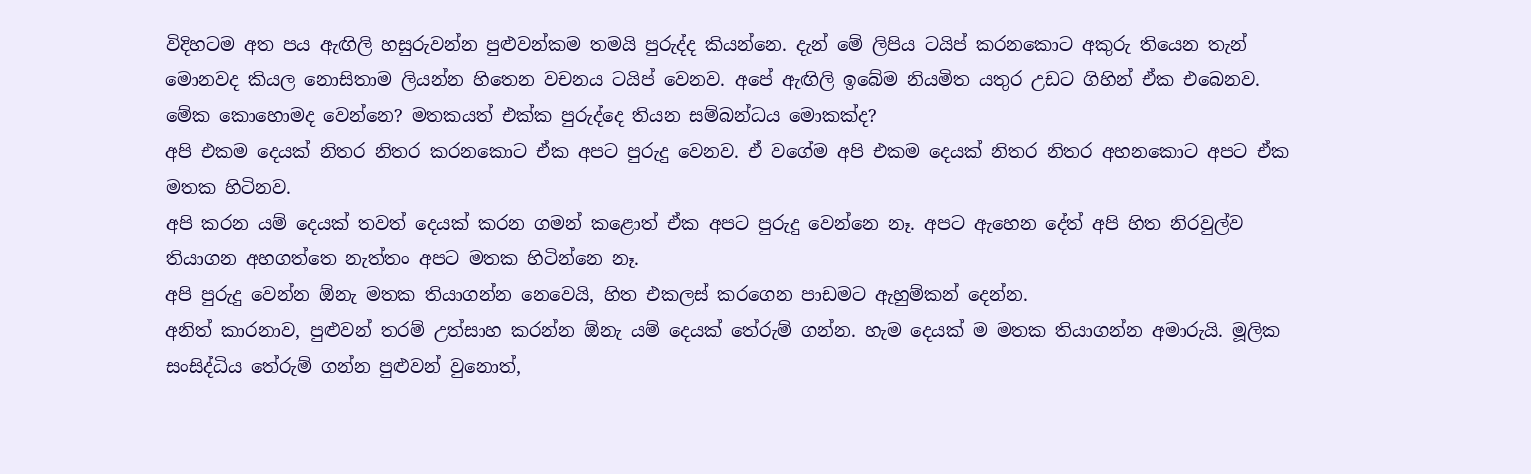විදිහටම අත පය ඇඟිලි හසුරුවන්න පුළුවන්කම තමයි පුරුද්ද කියන්නෙ. දැන් මේ ලිපිය ටයිප් කරනකොට අකුරු තියෙන තැන් මොනවද කියල නොසිතාම ලියන්න හිතෙන වචනය ටයිප් වෙනව. අපේ ඇඟිලි ඉබේම නියමිත යතුර උඩට ගිහින් ඒක එබෙනව. මේක කොහොමද වෙන්නෙ? මතකයත් එක්ක පුරුද්දෙ තියන සම්බන්ධය මොකක්ද?
අපි එකම දෙයක් නිතර නිතර කරනකොට ඒක අපට පුරුදු වෙනව. ඒ වගේම අපි එකම දෙයක් නිතර නිතර අහනකොට අපට ඒක මතක හිටිනව.
අපි කරන යම් දෙයක් තවත් දෙයක් කරන ගමන් කළොත් ඒක අපට පුරුදු වෙන්නෙ නෑ. අපට ඇහෙන දේත් අපි හිත නිරවුල්ව තියාගන අහගත්තෙ නැත්තං අපට මතක හිටින්නෙ නෑ.
අපි පුරුදු වෙන්න ඕනැ මතක තියාගන්න නෙවෙයි, හිත එකලස් කරගෙන පාඩමට ඇහුම්කන් දෙන්න.
අනිත් කාරනාව, පුළුවන් තරම් උත්සාහ කරන්න ඕනැ යම් දෙයක් තේරුම් ගන්න. හැම දෙයක් ම මතක තියාගන්න අමාරුයි. මූලික සංසිද්ධිය තේරුම් ගන්න පුළුවන් වුනොත්,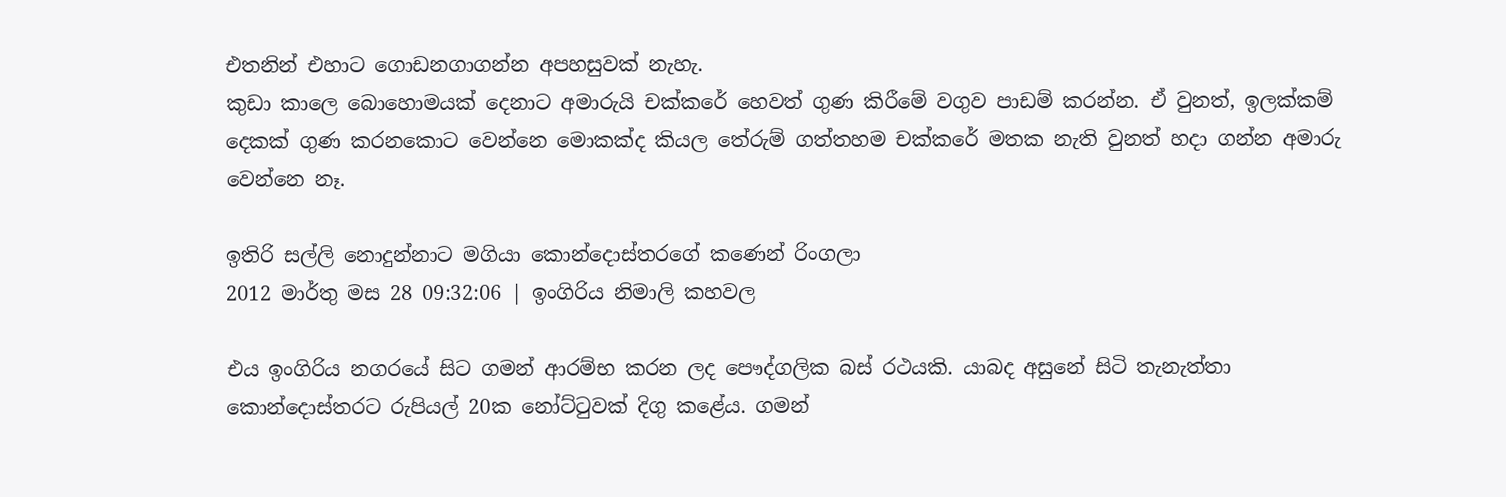එතනින් එහාට ගොඩනගාගන්න අපහසුවක් නැහැ.
කුඩා කාලෙ බොහොමයක් දෙනාට අමාරුයි චක්කරේ හෙවත් ගුණ කිරීමේ වගුව පාඩම් කරන්න. ඒ වුනත්, ඉලක්කම් දෙකක් ගුණ කරනකොට වෙන්නෙ මොකක්ද කියල තේරුම් ගත්තහම චක්කරේ මතක නැති වුනත් හදා ගන්න අමාරු වෙන්නෙ නෑ.

ඉතිරි සල්ලි නොදුන්නාට මගියා කොන්දොස්තරගේ කණෙන් රිංගලා
2012 මාර්තු මස 28 09:32:06 | ඉංගිරිය නිමාලි කහවල

එය ඉංගිරිය නගරයේ සිට ගමන් ආරම්භ කරන ලද පෞද්ගලික බස් රථයකි. යාබද අසුනේ සිටි තැනැත්තා කොන්දොස්තරට රුපියල් 20ක නෝට්ටුවක් දිගු කළේය. ගමන්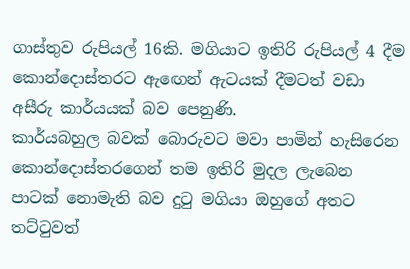ගාස්තුව රුපියල් 16කි. මගියාට ඉතිරි රුපියල් 4 දීම කොන්දොස්තරට ඇඟෙන් ඇටයක් දීමටත් වඩා අසීරු කාර්යයක් බව පෙනුණි.
කාර්යබහුල බවක් බොරුවට මවා පාමින් හැසිරෙන කොන්දොස්තරගෙන් තම ඉතිරි මුදල ලැබෙන පාටක් නොමැති බව දුටු මගියා ඔහුගේ අතට තට්ටුවත්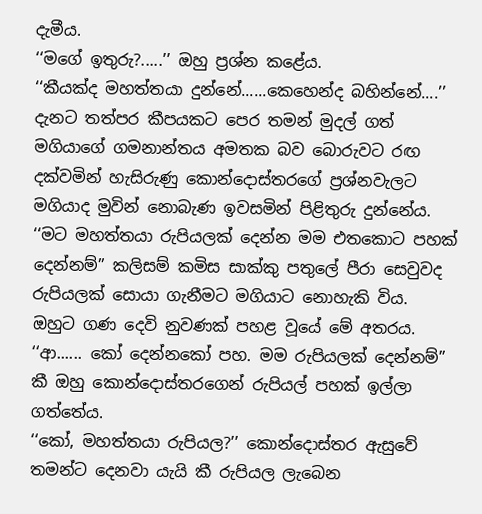දැමීය.
‘‘මගේ ඉතුරු?.....’’ ඔහු ප්‍රශ්න කළේය.
‘‘කීයක්ද මහත්තයා දුන්නේ......කෙහෙන්ද බහින්නේ....’’
දැනට තත්පර කීපයකට පෙර තමන් මුදල් ගත් මගියාගේ ගමනාන්තය අමතක බව බොරුවට රඟ දක්වමින් හැසිරුණු කොන්දොස්තරගේ ප්‍රශ්නවැලට මගියාද මුවින් නොබැණ ඉවසමින් පිළිතුරු දුන්නේය.
‘‘මට මහත්තයා රුපියලක් දෙන්න මම එතකොට පහක් දෙන්නම්’’ කලිසම් කමිස සාක්කු පතුලේ පීරා සෙවුවද රුපියලක් සොයා ගැනීමට මගියාට නොහැකි විය. ඔහුට ගණ දෙවි නුවණක් පහළ වූයේ මේ අතරය.
‘‘ආ...... කෝ දෙන්නකෝ පහ. මම රුපියලක් දෙන්නම්’’ කී ඔහු කොන්දොස්තරගෙන් රුපියල් පහක් ඉල්ලා ගත්තේය.
‘‘කෝ, මහත්තයා රුපියල?’’ කොන්දොස්තර ඇසුවේ තමන්ට දෙනවා යැයි කී රුපියල ලැබෙන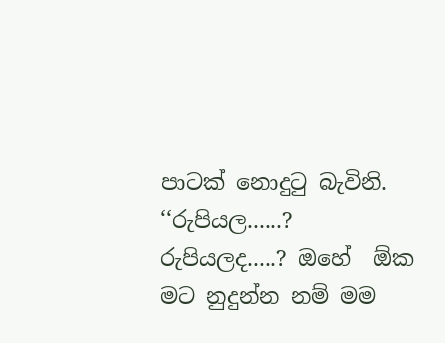පාටක් නොදුටු බැවිනි.
‘‘රුපියල......? රුපියලද.....? ඔහේ  ඕක මට නුදුන්න නම් මම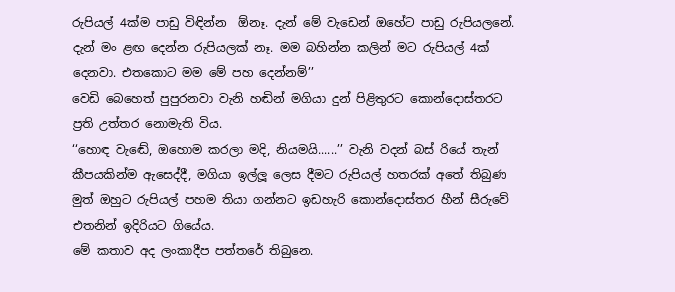රුපියල් 4ක්ම පාඩු විඳින්න  ඕනෑ. දැන් මේ වැඩෙන් ඔහේට පාඩු රුපියලනේ. දැන් මං ළඟ දෙන්න රුපියලක් නෑ. මම බහින්න කලින් මට රුපියල් 4ක් දෙනවා. එතකොට මම මේ පහ දෙන්නම්’’
වෙඩි බෙහෙත් පුපුරනවා වැනි හඬින් මගියා දුන් පිළිතුරට කොන්දොස්තරට ප්‍රති උත්තර නොමැති විය.
‘‘හොඳ වැඬේ, ඔහොම කරලා මදි, නියමයි......’’ වැනි වදන් බස් රියේ තැන් කීපයකින්ම ඇසෙද්දී, මගියා ඉල්ලූ ලෙස දීමට රුපියල් හතරක් අතේ තිබුණ මුත් ඔහුට රුපියල් පහම තියා ගන්නට ඉඩහැරි කොන්දොස්තර හීන් සීරුවේ එතනින් ඉදිරියට ගියේය.
මේ කතාව අද ලංකාදීප පත්තරේ තිබුනෙ.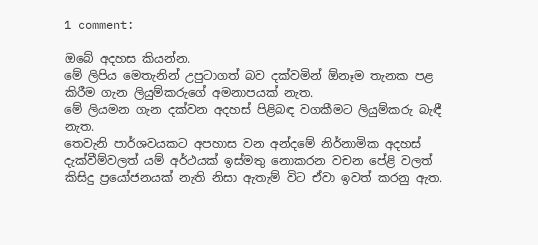1 comment:

ඔබේ අදහස කියන්න.
මේ ලිපිය මෙතැනින් උපුටාගත් බව දක්වමින් ඕනෑම තැනක පළ කිරීම ගැන ලියුම්කරුගේ අමනාපයක් නැත.
මේ ලියමන ගැන දක්වන අදහස් පිළිබඳ වගකීමට ලියුම්කරු බැඳී නැත.
තෙවැනි පාර්ශවයකට අපහාස වන අන්දමේ නිර්නාමික අදහස් දැක්වීම්වලත් යම් අර්ථයක් ඉස්මතු නොකරන වචන පේළි වලත් කිසිදු ප්‍රයෝජනයක් නැති නිසා ඇතැම් විට ඒවා ඉවත් කරනු ඇත.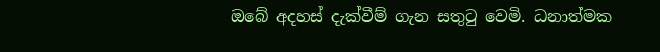ඔබේ අදහස් දැක්වීම් ගැන සතුටු වෙමි. ධනාත්මක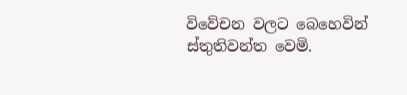විවේචන වලට බෙහෙවින් ස්තුතිවන්ත වෙමි.